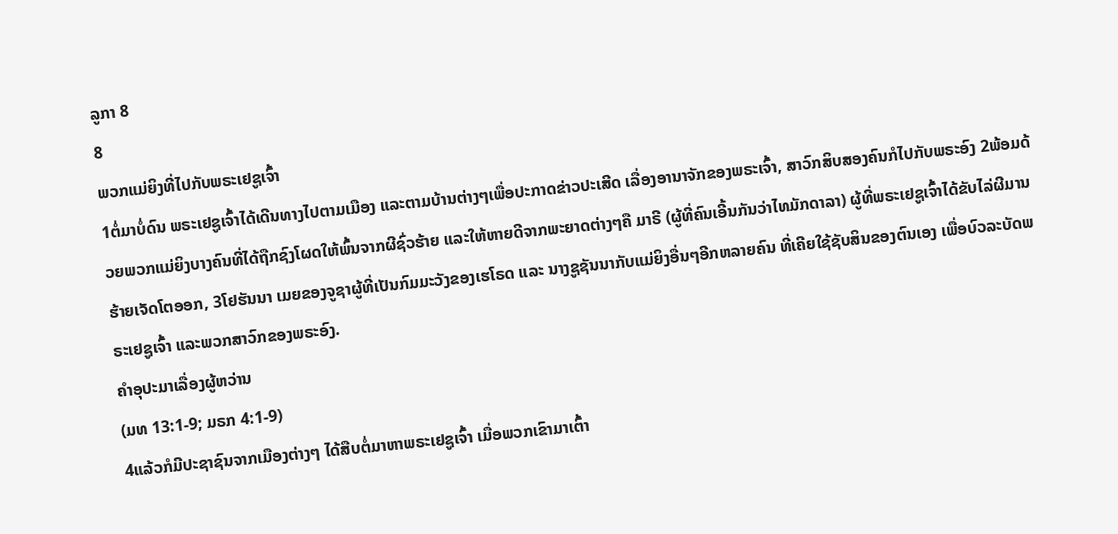ລູກາ 8
8
ພວກແມ່ຍິງທີ່ໄປກັບພຣະເຢຊູເຈົ້າ
1ຕໍ່ມາບໍ່ດົນ ພຣະເຢຊູເຈົ້າໄດ້ເດີນທາງໄປຕາມເມືອງ ແລະຕາມບ້ານຕ່າງໆເພື່ອປະກາດຂ່າວປະເສີດ ເລື່ອງອານາຈັກຂອງພຣະເຈົ້າ, ສາວົກສິບສອງຄົນກໍໄປກັບພຣະອົງ 2ພ້ອມດ້ວຍພວກແມ່ຍິງບາງຄົນທີ່ໄດ້ຖືກຊົງໂຜດໃຫ້ພົ້ນຈາກຜີຊົ່ວຮ້າຍ ແລະໃຫ້ຫາຍດີຈາກພະຍາດຕ່າງໆຄື ມາຣີ (ຜູ້ທີ່ຄົນເອີ້ນກັນວ່າໄທມັກດາລາ) ຜູ້ທີ່ພຣະເຢຊູເຈົ້າໄດ້ຂັບໄລ່ຜີມານຮ້າຍເຈັດໂຕອອກ, 3ໂຢຮັນນາ ເມຍຂອງຈູຊາຜູ້ທີ່ເປັນກົມມະວັງຂອງເຮໂຣດ ແລະ ນາງຊູຊັນນາກັບແມ່ຍິງອື່ນໆອີກຫລາຍຄົນ ທີ່ເຄີຍໃຊ້ຊັບສິນຂອງຕົນເອງ ເພື່ອບົວລະບັດພຣະເຢຊູເຈົ້າ ແລະພວກສາວົກຂອງພຣະອົງ.
ຄຳອຸປະມາເລື່ອງຜູ້ຫວ່ານ
(ມທ 13:1-9; ມຣກ 4:1-9)
4ແລ້ວກໍມີປະຊາຊົນຈາກເມືອງຕ່າງໆ ໄດ້ສືບຕໍ່ມາຫາພຣະເຢຊູເຈົ້າ ເມື່ອພວກເຂົາມາເຕົ້າ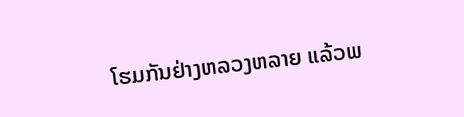ໂຮມກັນຢ່າງຫລວງຫລາຍ ແລ້ວພ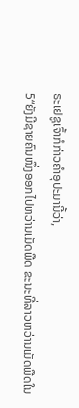ຣະເຢຊູເຈົ້າກໍກ່າວຄຳອຸປະມານີ້ວ່າ,
5“ຍັງມີຊາຍຄົນໜຶ່ງອອກໄປຫວ່ານເມັດພືດ ຂະນະທີ່ລາວຫວ່ານເມັດພືດໃນ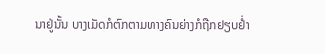ນາຢູ່ນັ້ນ ບາງເມັດກໍຕົກຕາມທາງຄົນຍ່າງກໍຖືກຢຽບຢໍ່າ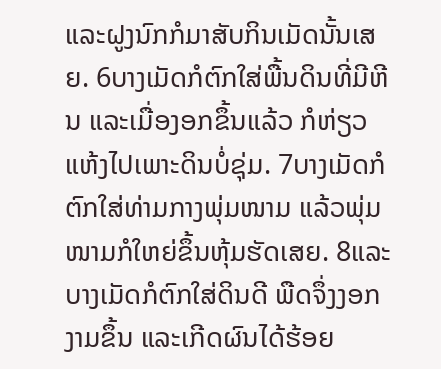ແລະຝູງນົກກໍມາສັບກິນເມັດນັ້ນເສຍ. 6ບາງເມັດກໍຕົກໃສ່ພື້ນດິນທີ່ມີຫີນ ແລະເມື່ອງອກຂຶ້ນແລ້ວ ກໍຫ່ຽວແຫ້ງໄປເພາະດິນບໍ່ຊຸ່ມ. 7ບາງເມັດກໍຕົກໃສ່ທ່າມກາງພຸ່ມໜາມ ແລ້ວພຸ່ມໜາມກໍໃຫຍ່ຂຶ້ນຫຸ້ມຮັດເສຍ. 8ແລະບາງເມັດກໍຕົກໃສ່ດິນດີ ພືດຈຶ່ງງອກງາມຂຶ້ນ ແລະເກີດຜົນໄດ້ຮ້ອຍ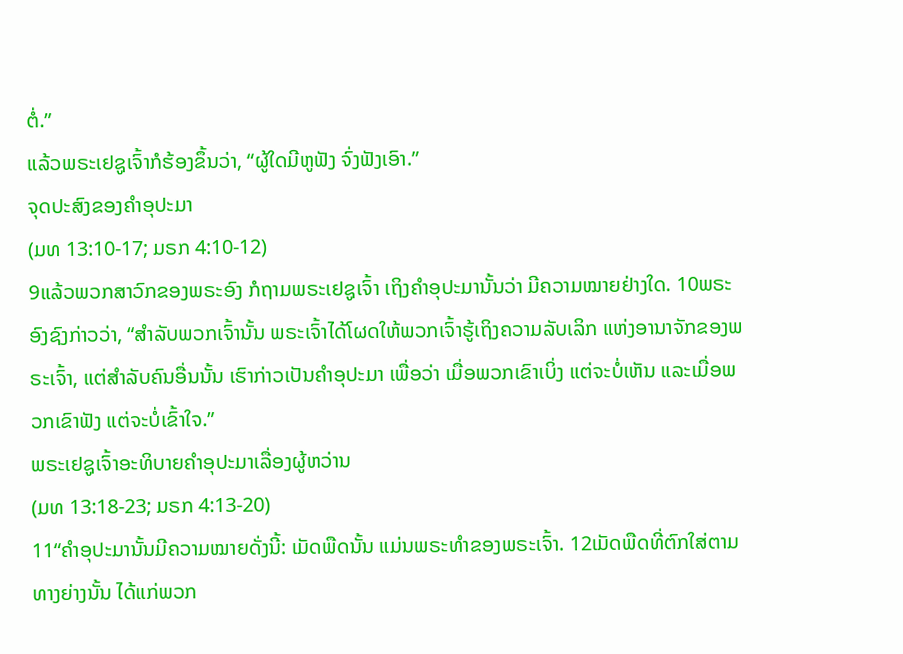ຕໍ່.”
ແລ້ວພຣະເຢຊູເຈົ້າກໍຮ້ອງຂຶ້ນວ່າ, “ຜູ້ໃດມີຫູຟັງ ຈົ່ງຟັງເອົາ.”
ຈຸດປະສົງຂອງຄຳອຸປະມາ
(ມທ 13:10-17; ມຣກ 4:10-12)
9ແລ້ວພວກສາວົກຂອງພຣະອົງ ກໍຖາມພຣະເຢຊູເຈົ້າ ເຖິງຄຳອຸປະມານັ້ນວ່າ ມີຄວາມໝາຍຢ່າງໃດ. 10ພຣະອົງຊົງກ່າວວ່າ, “ສຳລັບພວກເຈົ້ານັ້ນ ພຣະເຈົ້າໄດ້ໂຜດໃຫ້ພວກເຈົ້າຮູ້ເຖິງຄວາມລັບເລິກ ແຫ່ງອານາຈັກຂອງພຣະເຈົ້າ, ແຕ່ສຳລັບຄົນອື່ນນັ້ນ ເຮົາກ່າວເປັນຄຳອຸປະມາ ເພື່ອວ່າ ເມື່ອພວກເຂົາເບິ່ງ ແຕ່ຈະບໍ່ເຫັນ ແລະເມື່ອພວກເຂົາຟັງ ແຕ່ຈະບໍ່ເຂົ້າໃຈ.”
ພຣະເຢຊູເຈົ້າອະທິບາຍຄຳອຸປະມາເລື່ອງຜູ້ຫວ່ານ
(ມທ 13:18-23; ມຣກ 4:13-20)
11“ຄຳອຸປະມານັ້ນມີຄວາມໝາຍດັ່ງນີ້: ເມັດພືດນັ້ນ ແມ່ນພຣະທຳຂອງພຣະເຈົ້າ. 12ເມັດພືດທີ່ຕົກໃສ່ຕາມທາງຍ່າງນັ້ນ ໄດ້ແກ່ພວກ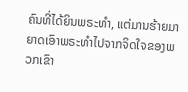ຄົນທີ່ໄດ້ຍິນພຣະທຳ, ແຕ່ມານຮ້າຍມາຍາດເອົາພຣະທຳໄປຈາກຈິດໃຈຂອງພວກເຂົາ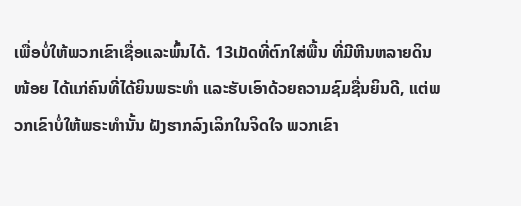ເພື່ອບໍ່ໃຫ້ພວກເຂົາເຊື່ອແລະພົ້ນໄດ້. 13ເມັດທີ່ຕົກໃສ່ພື້ນ ທີ່ມີຫີນຫລາຍດິນໜ້ອຍ ໄດ້ແກ່ຄົນທີ່ໄດ້ຍິນພຣະທຳ ແລະຮັບເອົາດ້ວຍຄວາມຊົມຊື່ນຍິນດີ, ແຕ່ພວກເຂົາບໍ່ໃຫ້ພຣະທຳນັ້ນ ຝັງຮາກລົງເລິກໃນຈິດໃຈ ພວກເຂົາ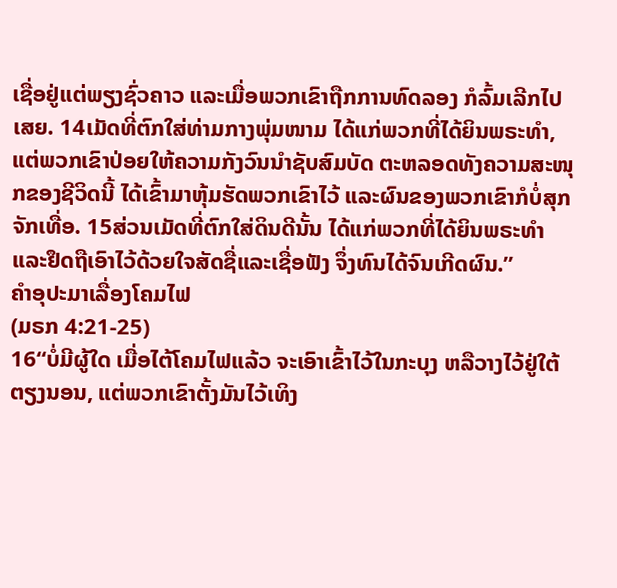ເຊື່ອຢູ່ແຕ່ພຽງຊົ່ວຄາວ ແລະເມື່ອພວກເຂົາຖືກການທົດລອງ ກໍລົ້ມເລີກໄປເສຍ. 14ເມັດທີ່ຕົກໃສ່ທ່າມກາງພຸ່ມໜາມ ໄດ້ແກ່ພວກທີ່ໄດ້ຍິນພຣະທຳ, ແຕ່ພວກເຂົາປ່ອຍໃຫ້ຄວາມກັງວົນນຳຊັບສົມບັດ ຕະຫລອດທັງຄວາມສະໜຸກຂອງຊີວິດນີ້ ໄດ້ເຂົ້າມາຫຸ້ມຮັດພວກເຂົາໄວ້ ແລະຜົນຂອງພວກເຂົາກໍບໍ່ສຸກຈັກເທື່ອ. 15ສ່ວນເມັດທີ່ຕົກໃສ່ດິນດີນັ້ນ ໄດ້ແກ່ພວກທີ່ໄດ້ຍິນພຣະທຳ ແລະຢຶດຖືເອົາໄວ້ດ້ວຍໃຈສັດຊື່ແລະເຊື່ອຟັງ ຈຶ່ງທົນໄດ້ຈົນເກີດຜົນ.”
ຄຳອຸປະມາເລື່ອງໂຄມໄຟ
(ມຣກ 4:21-25)
16“ບໍ່ມີຜູ້ໃດ ເມື່ອໄຕ້ໂຄມໄຟແລ້ວ ຈະເອົາເຂົ້າໄວ້ໃນກະບຸງ ຫລືວາງໄວ້ຢູ່ໃຕ້ຕຽງນອນ, ແຕ່ພວກເຂົາຕັ້ງມັນໄວ້ເທິງ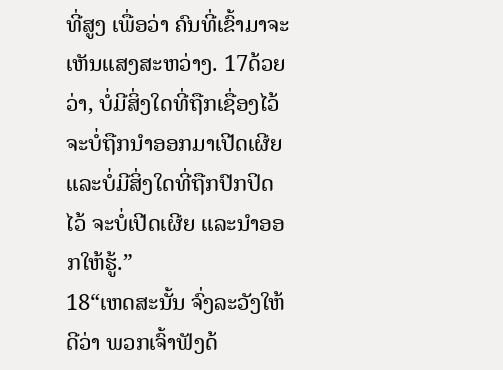ທີ່ສູງ ເພື່ອວ່າ ຄົນທີ່ເຂົ້າມາຈະເຫັນແສງສະຫວ່າງ. 17ດ້ວຍວ່າ, ບໍ່ມີສິ່ງໃດທີ່ຖືກເຊື່ອງໄວ້ ຈະບໍ່ຖືກນຳອອກມາເປີດເຜີຍ ແລະບໍ່ມີສິ່ງໃດທີ່ຖືກປົກປິດໄວ້ ຈະບໍ່ເປີດເຜີຍ ແລະນຳອອກໃຫ້ຮູ້.”
18“ເຫດສະນັ້ນ ຈົ່ງລະວັງໃຫ້ດີວ່າ ພວກເຈົ້າຟັງດ້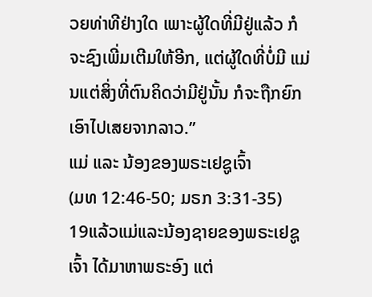ວຍທ່າທີຢ່າງໃດ ເພາະຜູ້ໃດທີ່ມີຢູ່ແລ້ວ ກໍຈະຊົງເພີ່ມເຕີມໃຫ້ອີກ, ແຕ່ຜູ້ໃດທີ່ບໍ່ມີ ແມ່ນແຕ່ສິ່ງທີ່ຕົນຄິດວ່າມີຢູ່ນັ້ນ ກໍຈະຖືກຍົກເອົາໄປເສຍຈາກລາວ.”
ແມ່ ແລະ ນ້ອງຂອງພຣະເຢຊູເຈົ້າ
(ມທ 12:46-50; ມຣກ 3:31-35)
19ແລ້ວແມ່ແລະນ້ອງຊາຍຂອງພຣະເຢຊູເຈົ້າ ໄດ້ມາຫາພຣະອົງ ແຕ່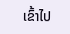ເຂົ້າໄປ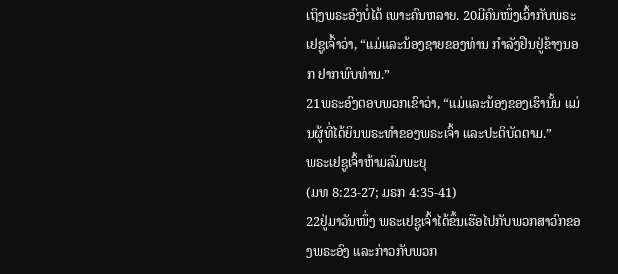ເຖິງພຣະອົງບໍ່ໄດ້ ເພາະຄົນຫລາຍ. 20ມີຄົນໜຶ່ງເວົ້າກັບພຣະເຢຊູເຈົ້າວ່າ, “ແມ່ແລະນ້ອງຊາຍຂອງທ່ານ ກຳລັງຢືນຢູ່ຂ້າງນອກ ຢາກພົບທ່ານ.”
21ພຣະອົງຕອບພວກເຂົາວ່າ, “ແມ່ແລະນ້ອງຂອງເຮົານັ້ນ ແມ່ນຜູ້ທີ່ໄດ້ຍິນພຣະທຳຂອງພຣະເຈົ້າ ແລະປະຕິບັດຕາມ.”
ພຣະເຢຊູເຈົ້າຫ້າມລົມພະຍຸ
(ມທ 8:23-27; ມຣກ 4:35-41)
22ຢູ່ມາວັນໜຶ່ງ ພຣະເຢຊູເຈົ້າໄດ້ຂຶ້ນເຮືອໄປກັບພວກສາວົກຂອງພຣະອົງ ແລະກ່າວກັບພວກ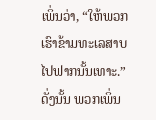ເພິ່ນວ່າ, “ໃຫ້ພວກເຮົາຂ້າມທະເລສາບໄປຟາກນັ້ນເທາະ.” ດັ່ງນັ້ນ ພວກເພິ່ນ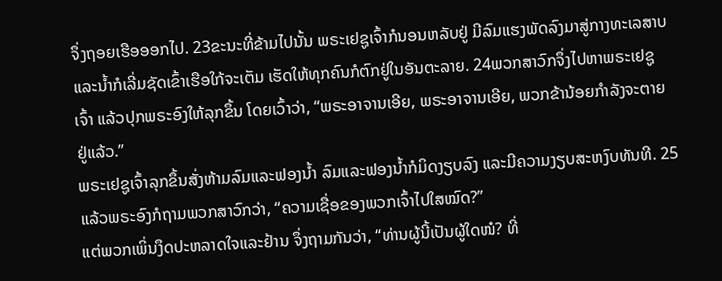ຈຶ່ງຖອຍເຮືອອອກໄປ. 23ຂະນະທີ່ຂ້າມໄປນັ້ນ ພຣະເຢຊູເຈົ້າກໍນອນຫລັບຢູ່ ມີລົມແຮງພັດລົງມາສູ່ກາງທະເລສາບ ແລະນໍ້າກໍເລີ່ມຊັດເຂົ້າເຮືອໃກ້ຈະເຕັມ ເຮັດໃຫ້ທຸກຄົນກໍຕົກຢູ່ໃນອັນຕະລາຍ. 24ພວກສາວົກຈຶ່ງໄປຫາພຣະເຢຊູເຈົ້າ ແລ້ວປຸກພຣະອົງໃຫ້ລຸກຂຶ້ນ ໂດຍເວົ້າວ່າ, “ພຣະອາຈານເອີຍ, ພຣະອາຈານເອີຍ, ພວກຂ້ານ້ອຍກຳລັງຈະຕາຍຢູ່ແລ້ວ.”
ພຣະເຢຊູເຈົ້າລຸກຂຶ້ນສັ່ງຫ້າມລົມແລະຟອງນໍ້າ ລົມແລະຟອງນໍ້າກໍມິດງຽບລົງ ແລະມີຄວາມງຽບສະຫງົບທັນທີ. 25ແລ້ວພຣະອົງກໍຖາມພວກສາວົກວ່າ, “ຄວາມເຊື່ອຂອງພວກເຈົ້າໄປໃສໝົດ?”
ແຕ່ພວກເພິ່ນງຶດປະຫລາດໃຈແລະຢ້ານ ຈຶ່ງຖາມກັນວ່າ, “ທ່ານຜູ້ນີ້ເປັນຜູ້ໃດໜໍ? ທີ່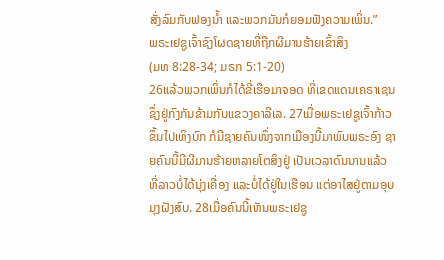ສັ່ງລົມກັບຟອງນໍ້າ ແລະພວກມັນກໍຍອມຟັງຄວາມເພິ່ນ.”
ພຣະເຢຊູເຈົ້າຊົງໂຜດຊາຍທີ່ຖືກຜີມານຮ້າຍເຂົ້າສິງ
(ມທ 8:28-34; ມຣກ 5:1-20)
26ແລ້ວພວກເພິ່ນກໍໄດ້ຂີ່ເຮືອມາຈອດ ທີ່ເຂດແດນເຄຣາເຊນ ຊຶ່ງຢູ່ກົງກັນຂ້າມກັບແຂວງຄາລີເລ. 27ເມື່ອພຣະເຢຊູເຈົ້າກ້າວຂຶ້ນໄປເທິງບົກ ກໍມີຊາຍຄົນໜຶ່ງຈາກເມືອງນີ້ມາພົບພຣະອົງ ຊາຍຄົນນີ້ມີຜີມານຮ້າຍຫລາຍໂຕສິງຢູ່ ເປັນເວລາດົນນານແລ້ວທີ່ລາວບໍ່ໄດ້ນຸ່ງເຄື່ອງ ແລະບໍ່ໄດ້ຢູ່ໃນເຮືອນ ແຕ່ອາໄສຢູ່ຕາມອຸບມຸງຝັງສົບ. 28ເມື່ອຄົນນີ້ເຫັນພຣະເຢຊູ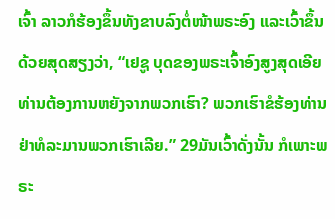ເຈົ້າ ລາວກໍຮ້ອງຂຶ້ນທັງຂາບລົງຕໍ່ໜ້າພຣະອົງ ແລະເວົ້າຂຶ້ນດ້ວຍສຸດສຽງວ່າ, “ເຢຊູ ບຸດຂອງພຣະເຈົ້າອົງສູງສຸດເອີຍ ທ່ານຕ້ອງການຫຍັງຈາກພວກເຮົາ? ພວກເຮົາຂໍຮ້ອງທ່ານຢ່າທໍລະມານພວກເຮົາເລີຍ.” 29ມັນເວົ້າດັ່ງນັ້ນ ກໍເພາະພຣະ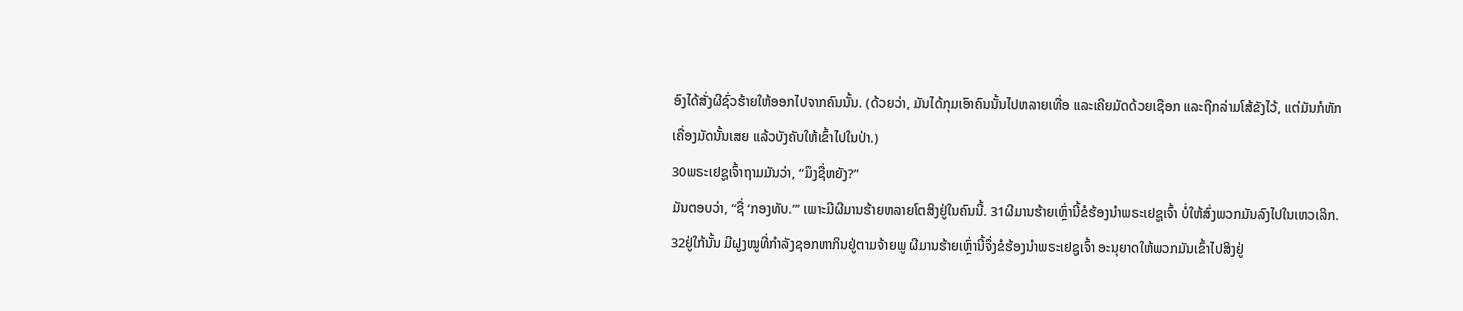ອົງໄດ້ສັ່ງຜີຊົ່ວຮ້າຍໃຫ້ອອກໄປຈາກຄົນນັ້ນ. (ດ້ວຍວ່າ, ມັນໄດ້ກຸມເອົາຄົນນັ້ນໄປຫລາຍເທື່ອ ແລະເຄີຍມັດດ້ວຍເຊືອກ ແລະຖືກລ່າມໂສ້ຂັງໄວ້, ແຕ່ມັນກໍຫັກເຄື່ອງມັດນັ້ນເສຍ ແລ້ວບັງຄັບໃຫ້ເຂົ້າໄປໃນປ່າ.)
30ພຣະເຢຊູເຈົ້າຖາມມັນວ່າ, “ມຶງຊື່ຫຍັງ?”
ມັນຕອບວ່າ, “ຊື່ ‘ກອງທັບ.”’ ເພາະມີຜີມານຮ້າຍຫລາຍໂຕສິງຢູ່ໃນຄົນນີ້. 31ຜີມານຮ້າຍເຫຼົ່ານີ້ຂໍຮ້ອງນຳພຣະເຢຊູເຈົ້າ ບໍ່ໃຫ້ສົ່ງພວກມັນລົງໄປໃນເຫວເລິກ.
32ຢູ່ໃກ້ນັ້ນ ມີຝູງໝູທີ່ກຳລັງຊອກຫາກິນຢູ່ຕາມຈ້າຍພູ ຜີມານຮ້າຍເຫຼົ່ານີ້ຈຶ່ງຂໍຮ້ອງນຳພຣະເຢຊູເຈົ້າ ອະນຸຍາດໃຫ້ພວກມັນເຂົ້າໄປສິງຢູ່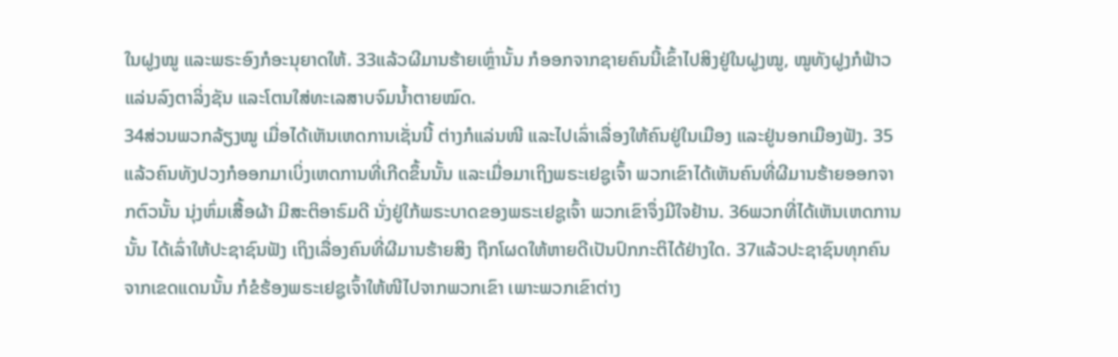ໃນຝູງໝູ ແລະພຣະອົງກໍອະນຸຍາດໃຫ້. 33ແລ້ວຜີມານຮ້າຍເຫຼົ່ານັ້ນ ກໍອອກຈາກຊາຍຄົນນີ້ເຂົ້າໄປສິງຢູ່ໃນຝູງໝູ, ໝູທັງຝູງກໍຟ້າວແລ່ນລົງຕາລິ່ງຊັນ ແລະໂຕນໃສ່ທະເລສາບຈົມນໍ້າຕາຍໝົດ.
34ສ່ວນພວກລ້ຽງໝູ ເມື່ອໄດ້ເຫັນເຫດການເຊັ່ນນີ້ ຕ່າງກໍແລ່ນໜີ ແລະໄປເລົ່າເລື່ອງໃຫ້ຄົນຢູ່ໃນເມືອງ ແລະຢູ່ນອກເມືອງຟັງ. 35ແລ້ວຄົນທັງປວງກໍອອກມາເບິ່ງເຫດການທີ່ເກີດຂຶ້ນນັ້ນ ແລະເມື່ອມາເຖິງພຣະເຢຊູເຈົ້າ ພວກເຂົາໄດ້ເຫັນຄົນທີ່ຜີມານຮ້າຍອອກຈາກຕົວນັ້ນ ນຸ່ງຫົ່ມເສື້ອຜ້າ ມີສະຕິອາຣົມດີ ນັ່ງຢູ່ໃກ້ພຣະບາດຂອງພຣະເຢຊູເຈົ້າ ພວກເຂົາຈຶ່ງມີໃຈຢ້ານ. 36ພວກທີ່ໄດ້ເຫັນເຫດການນັ້ນ ໄດ້ເລົ່າໃຫ້ປະຊາຊົນຟັງ ເຖິງເລື່ອງຄົນທີ່ຜີມານຮ້າຍສິງ ຖືກໂຜດໃຫ້ຫາຍດີເປັນປົກກະຕິໄດ້ຢ່າງໃດ. 37ແລ້ວປະຊາຊົນທຸກຄົນຈາກເຂດແດນນັ້ນ ກໍຂໍຮ້ອງພຣະເຢຊູເຈົ້າໃຫ້ໜີໄປຈາກພວກເຂົາ ເພາະພວກເຂົາຕ່າງ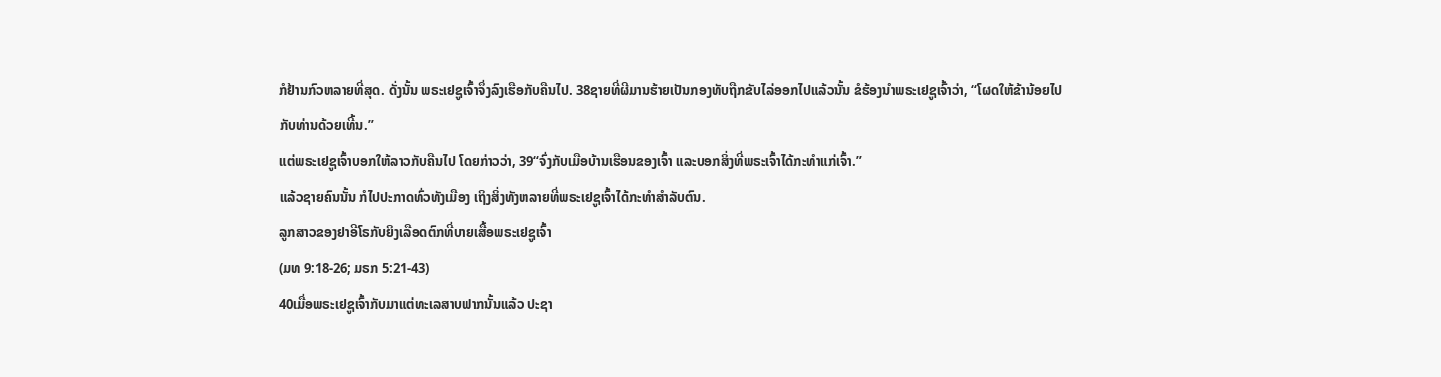ກໍຢ້ານກົວຫລາຍທີ່ສຸດ. ດັ່ງນັ້ນ ພຣະເຢຊູເຈົ້າຈຶ່ງລົງເຮືອກັບຄືນໄປ. 38ຊາຍທີ່ຜີມານຮ້າຍເປັນກອງທັບຖືກຂັບໄລ່ອອກໄປແລ້ວນັ້ນ ຂໍຮ້ອງນຳພຣະເຢຊູເຈົ້າວ່າ, “ໂຜດໃຫ້ຂ້ານ້ອຍໄປກັບທ່ານດ້ວຍເທີ້ນ.”
ແຕ່ພຣະເຢຊູເຈົ້າບອກໃຫ້ລາວກັບຄືນໄປ ໂດຍກ່າວວ່າ, 39“ຈົ່ງກັບເມືອບ້ານເຮືອນຂອງເຈົ້າ ແລະບອກສິ່ງທີ່ພຣະເຈົ້າໄດ້ກະທຳແກ່ເຈົ້າ.”
ແລ້ວຊາຍຄົນນັ້ນ ກໍໄປປະກາດທົ່ວທັງເມືອງ ເຖິງສິ່ງທັງຫລາຍທີ່ພຣະເຢຊູເຈົ້າໄດ້ກະທຳສຳລັບຕົນ.
ລູກສາວຂອງຢາອີໂຣກັບຍິງເລືອດຕົກທີ່ບາຍເສື້ອພຣະເຢຊູເຈົ້າ
(ມທ 9:18-26; ມຣກ 5:21-43)
40ເມື່ອພຣະເຢຊູເຈົ້າກັບມາແຕ່ທະເລສາບຟາກນັ້ນແລ້ວ ປະຊາ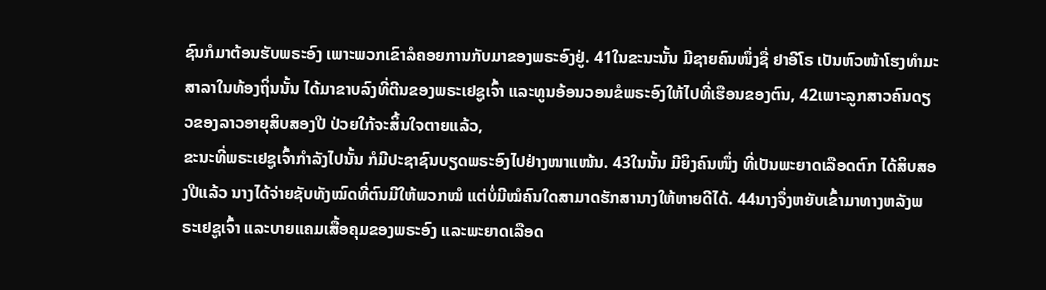ຊົນກໍມາຕ້ອນຮັບພຣະອົງ ເພາະພວກເຂົາລໍຄອຍການກັບມາຂອງພຣະອົງຢູ່. 41ໃນຂະນະນັ້ນ ມີຊາຍຄົນໜຶ່ງຊື່ ຢາອີໂຣ ເປັນຫົວໜ້າໂຮງທຳມະສາລາໃນທ້ອງຖິ່ນນັ້ນ ໄດ້ມາຂາບລົງທີ່ຕີນຂອງພຣະເຢຊູເຈົ້າ ແລະທູນອ້ອນວອນຂໍພຣະອົງໃຫ້ໄປທີ່ເຮືອນຂອງຕົນ, 42ເພາະລູກສາວຄົນດຽວຂອງລາວອາຍຸສິບສອງປີ ປ່ວຍໃກ້ຈະສິ້ນໃຈຕາຍແລ້ວ,
ຂະນະທີ່ພຣະເຢຊູເຈົ້າກຳລັງໄປນັ້ນ ກໍມີປະຊາຊົນບຽດພຣະອົງໄປຢ່າງໜາແໜ້ນ. 43ໃນນັ້ນ ມີຍິງຄົນໜຶ່ງ ທີ່ເປັນພະຍາດເລືອດຕົກ ໄດ້ສິບສອງປີແລ້ວ ນາງໄດ້ຈ່າຍຊັບທັງໝົດທີ່ຕົນມີໃຫ້ພວກໝໍ ແຕ່ບໍ່ມີໝໍຄົນໃດສາມາດຮັກສານາງໃຫ້ຫາຍດີໄດ້. 44ນາງຈຶ່ງຫຍັບເຂົ້າມາທາງຫລັງພຣະເຢຊູເຈົ້າ ແລະບາຍແຄມເສື້ອຄຸມຂອງພຣະອົງ ແລະພະຍາດເລືອດ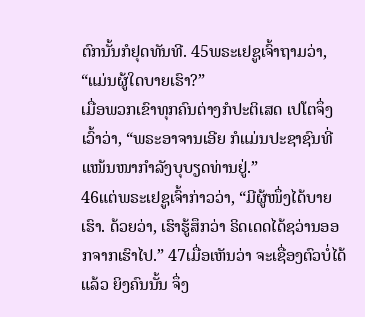ຕົກນັ້ນກໍຢຸດທັນທີ. 45ພຣະເຢຊູເຈົ້າຖາມວ່າ, “ແມ່ນຜູ້ໃດບາຍເຮົາ?”
ເມື່ອພວກເຂົາທຸກຄົນຕ່າງກໍປະຕິເສດ ເປໂຕຈຶ່ງເວົ້າວ່າ, “ພຣະອາຈານເອີຍ ກໍແມ່ນປະຊາຊົນທີ່ແໜ້ນໜາກຳລັງບຸບຽດທ່ານຢູ່.”
46ແຕ່ພຣະເຢຊູເຈົ້າກ່າວວ່າ, “ມີຜູ້ໜຶ່ງໄດ້ບາຍເຮົາ. ດ້ວຍວ່າ, ເຮົາຮູ້ສຶກວ່າ ຣິດເດດໄດ້ຊວ່ານອອກຈາກເຮົາໄປ.” 47ເມື່ອເຫັນວ່າ ຈະເຊື່ອງຕົວບໍ່ໄດ້ແລ້ວ ຍິງຄົນນັ້ນ ຈຶ່ງ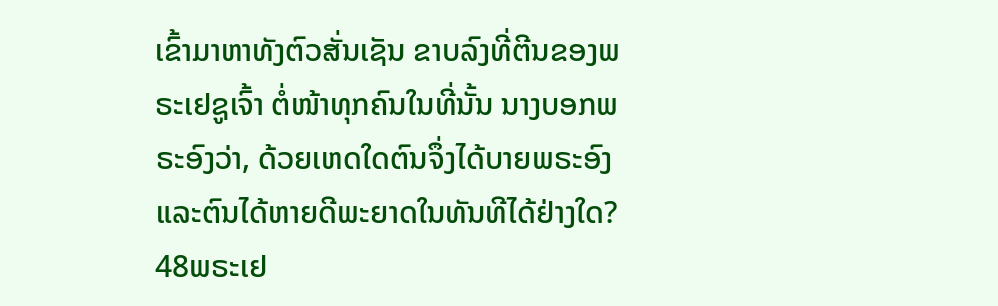ເຂົ້າມາຫາທັງຕົວສັ່ນເຊັນ ຂາບລົງທີ່ຕີນຂອງພຣະເຢຊູເຈົ້າ ຕໍ່ໜ້າທຸກຄົນໃນທີ່ນັ້ນ ນາງບອກພຣະອົງວ່າ, ດ້ວຍເຫດໃດຕົນຈຶ່ງໄດ້ບາຍພຣະອົງ ແລະຕົນໄດ້ຫາຍດີພະຍາດໃນທັນທີໄດ້ຢ່າງໃດ? 48ພຣະເຢ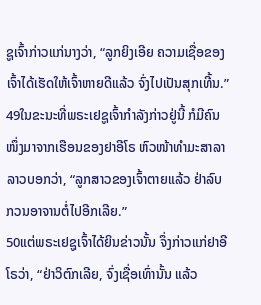ຊູເຈົ້າກ່າວແກ່ນາງວ່າ, “ລູກຍິງເອີຍ ຄວາມເຊື່ອຂອງເຈົ້າໄດ້ເຮັດໃຫ້ເຈົ້າຫາຍດີແລ້ວ ຈົ່ງໄປເປັນສຸກເທີ້ນ.”
49ໃນຂະນະທີ່ພຣະເຢຊູເຈົ້າກຳລັງກ່າວຢູ່ນີ້ ກໍມີຄົນໜຶ່ງມາຈາກເຮືອນຂອງຢາອີໂຣ ຫົວໜ້າທຳມະສາລາ ລາວບອກວ່າ, “ລູກສາວຂອງເຈົ້າຕາຍແລ້ວ ຢ່າລົບກວນອາຈານຕໍ່ໄປອີກເລີຍ.”
50ແຕ່ພຣະເຢຊູເຈົ້າໄດ້ຍິນຂ່າວນັ້ນ ຈຶ່ງກ່າວແກ່ຢາອີໂຣວ່າ, “ຢ່າວິຕົກເລີຍ, ຈົ່ງເຊື່ອເທົ່ານັ້ນ ແລ້ວ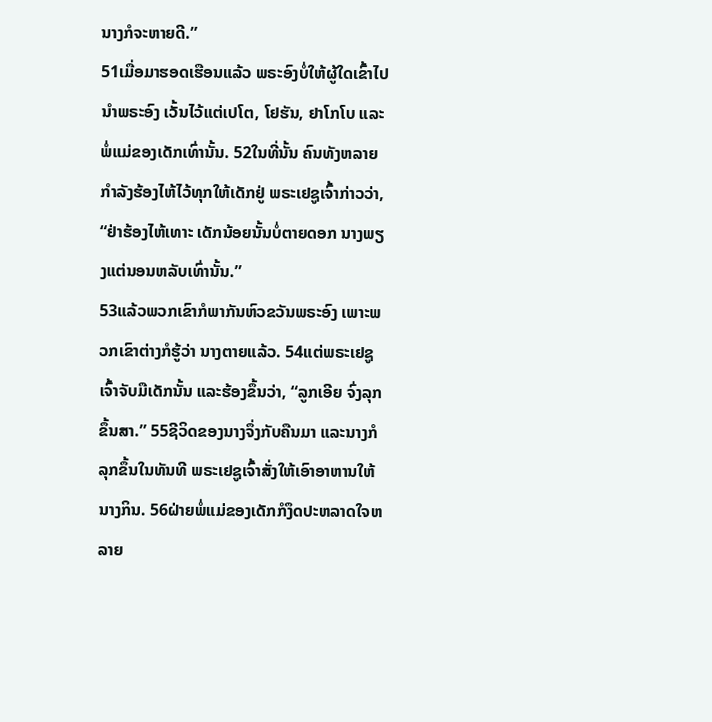ນາງກໍຈະຫາຍດີ.”
51ເມື່ອມາຮອດເຮືອນແລ້ວ ພຣະອົງບໍ່ໃຫ້ຜູ້ໃດເຂົ້າໄປນຳພຣະອົງ ເວັ້ນໄວ້ແຕ່ເປໂຕ, ໂຢຮັນ, ຢາໂກໂບ ແລະ ພໍ່ແມ່ຂອງເດັກເທົ່ານັ້ນ. 52ໃນທີ່ນັ້ນ ຄົນທັງຫລາຍກຳລັງຮ້ອງໄຫ້ໄວ້ທຸກໃຫ້ເດັກຢູ່ ພຣະເຢຊູເຈົ້າກ່າວວ່າ, “ຢ່າຮ້ອງໄຫ້ເທາະ ເດັກນ້ອຍນັ້ນບໍ່ຕາຍດອກ ນາງພຽງແຕ່ນອນຫລັບເທົ່ານັ້ນ.”
53ແລ້ວພວກເຂົາກໍພາກັນຫົວຂວັນພຣະອົງ ເພາະພວກເຂົາຕ່າງກໍຮູ້ວ່າ ນາງຕາຍແລ້ວ. 54ແຕ່ພຣະເຢຊູເຈົ້າຈັບມືເດັກນັ້ນ ແລະຮ້ອງຂຶ້ນວ່າ, “ລູກເອີຍ ຈົ່ງລຸກຂຶ້ນສາ.” 55ຊີວິດຂອງນາງຈຶ່ງກັບຄືນມາ ແລະນາງກໍລຸກຂຶ້ນໃນທັນທີ ພຣະເຢຊູເຈົ້າສັ່ງໃຫ້ເອົາອາຫານໃຫ້ນາງກິນ. 56ຝ່າຍພໍ່ແມ່ຂອງເດັກກໍງຶດປະຫລາດໃຈຫລາຍ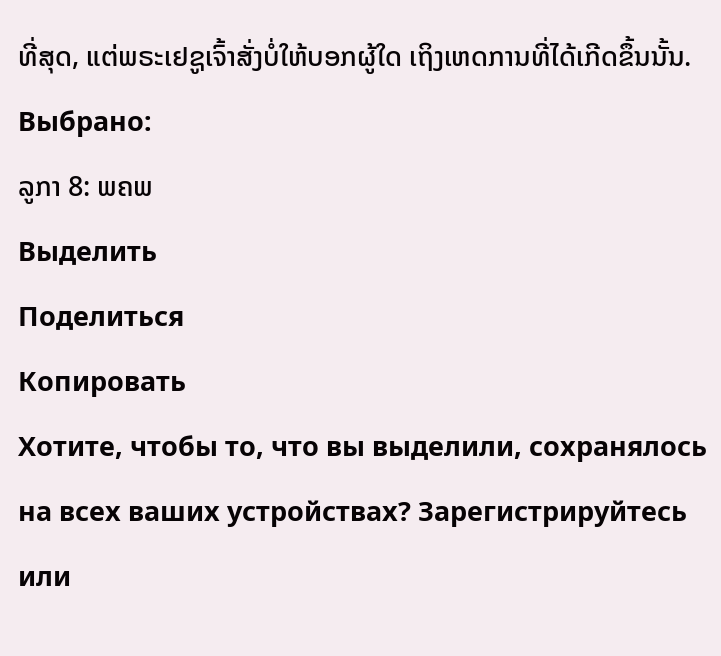ທີ່ສຸດ, ແຕ່ພຣະເຢຊູເຈົ້າສັ່ງບໍ່ໃຫ້ບອກຜູ້ໃດ ເຖິງເຫດການທີ່ໄດ້ເກີດຂຶ້ນນັ້ນ.
Выбрано:
ລູກາ 8: ພຄພ
Выделить
Поделиться
Копировать
Хотите, чтобы то, что вы выделили, сохранялось на всех ваших устройствах? Зарегистрируйтесь или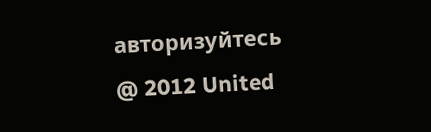авторизуйтесь
@ 2012 United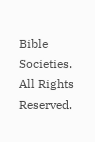Bible Societies. All Rights Reserved.